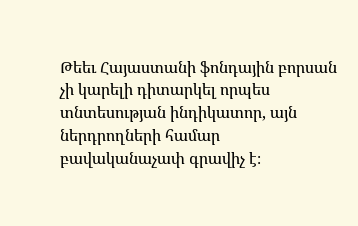Թեեւ Հայաստանի ֆոնդային բորսան չի կարելի դիտարկել որպես տնտեսության ինդիկատոր, այն ներդրողների համար բավականաչափ գրավիչ է։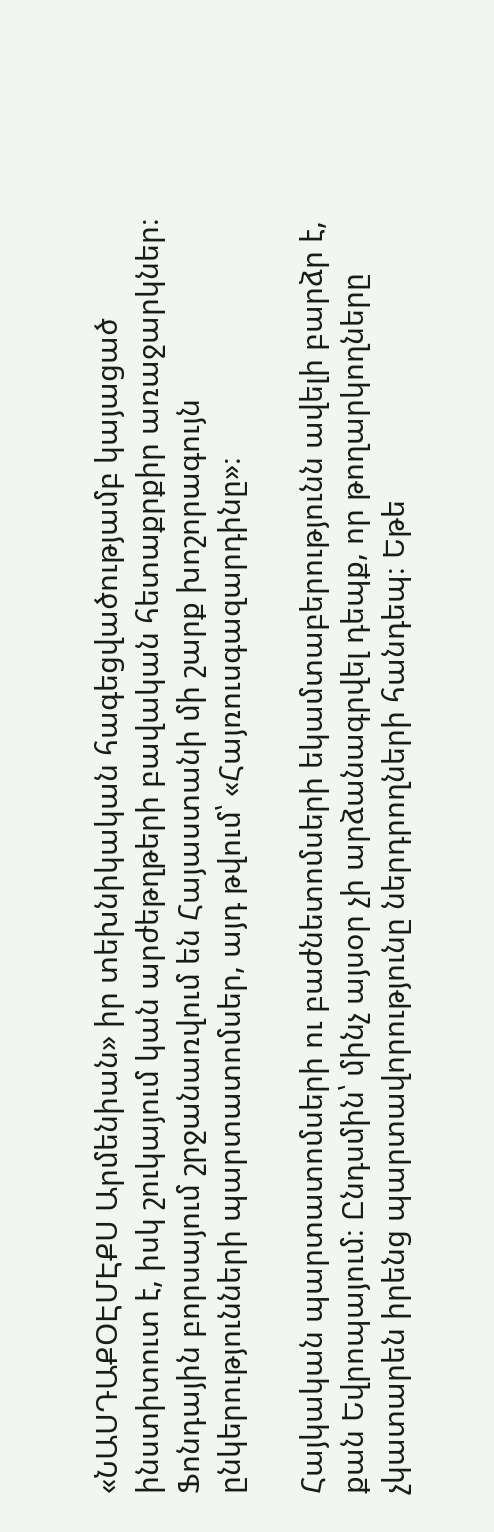«ՆԱՍԴԱՔՕԷՄԷՔՍ Արմենիան» իր տեխնիկական հագեցվածությամբ կայացած ինստիտուտ է, իսկ շուկայում կան արժեթղթերի բավական հետաքրքիր առաջարկներ։ Ֆոնդային բորսայում շրջանառվում են Հայաստանի մի շարք խոշորագույն ընկերությունների պարտատոմսեր, այդ թվում՝ «Հայռուսգազարդինը»։

Հայկական պարտատոմսերի ու բաժնետոմսերի եկամտաբերությունն ավելի բարձր է, քան Եվրոպայում։ Ընդսմին՝ մինչ այսօր չի արձանագրվել դեպք, որ թողարկողները չկատարեն իրենց պարտավորությունը ներդրողների հանդեպ։ Եթե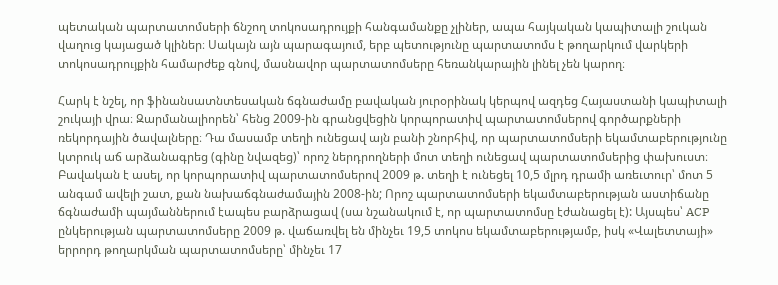պետական պարտատոմսերի ճնշող տոկոսադրույքի հանգամանքը չլիներ, ապա հայկական կապիտալի շուկան վաղուց կայացած կլիներ։ Սակայն այն պարագայում, երբ պետությունը պարտատոմս է թողարկում վարկերի տոկոսադրույքին համարժեք գնով, մասնավոր պարտատոմսերը հեռանկարային լինել չեն կարող։

Հարկ է նշել, որ ֆինանսատնտեսական ճգնաժամը բավական յուրօրինակ կերպով ազդեց Հայաստանի կապիտալի շուկայի վրա։ Զարմանալիորեն՝ հենց 2009-ին գրանցվեցին կորպորատիվ պարտատոմսերով գործարքների ռեկորդային ծավալները։ Դա մասամբ տեղի ունեցավ այն բանի շնորհիվ, որ պարտատոմսերի եկամտաբերությունը կտրուկ աճ արձանագրեց (գինը նվազեց)՝ որոշ ներդրողների մոտ տեղի ունեցավ պարտատոմսերից փախուստ։ Բավական է ասել, որ կորպորատիվ պարտատոմսերով 2009 թ. տեղի է ունեցել 10,5 մլրդ դրամի առեւտուր՝ մոտ 5 անգամ ավելի շատ, քան նախաճգնաժամային 2008-ին; Որոշ պարտատոմսերի եկամտաբերության աստիճանը ճգնաժամի պայմաններում էապես բարձրացավ (սա նշանակում է, որ պարտատոմսը էժանացել է): Այսպես՝ ACP ընկերության պարտատոմսերը 2009 թ. վաճառվել են մինչեւ 19,5 տոկոս եկամտաբերությամբ, իսկ «Վալետտայի» երրորդ թողարկման պարտատոմսերը՝ մինչեւ 17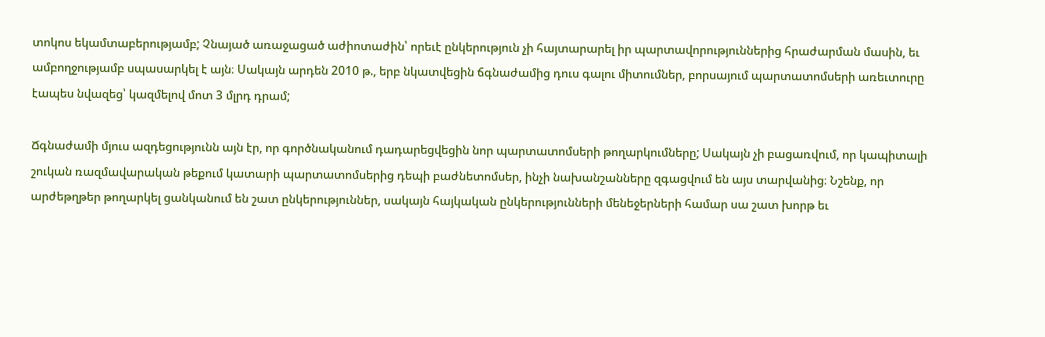տոկոս եկամտաբերությամբ; Չնայած առաջացած աժիոտաժին՝ որեւէ ընկերություն չի հայտարարել իր պարտավորություններից հրաժարման մասին, եւ ամբողջությամբ սպասարկել է այն։ Սակայն արդեն 2010 թ., երբ նկատվեցին ճգնաժամից դուս գալու միտումներ, բորսայում պարտատոմսերի առեւտուրը էապես նվազեց՝ կազմելով մոտ 3 մլրդ դրամ;

Ճգնաժամի մյուս ազդեցությունն այն էր, որ գործնականում դադարեցվեցին նոր պարտատոմսերի թողարկումները; Սակայն չի բացառվում, որ կապիտալի շուկան ռազմավարական թեքում կատարի պարտատոմսերից դեպի բաժնետոմսեր, ինչի նախանշանները զգացվում են այս տարվանից։ Նշենք, որ արժեթղթեր թողարկել ցանկանում են շատ ընկերություններ, սակայն հայկական ընկերությունների մենեջերների համար սա շատ խորթ եւ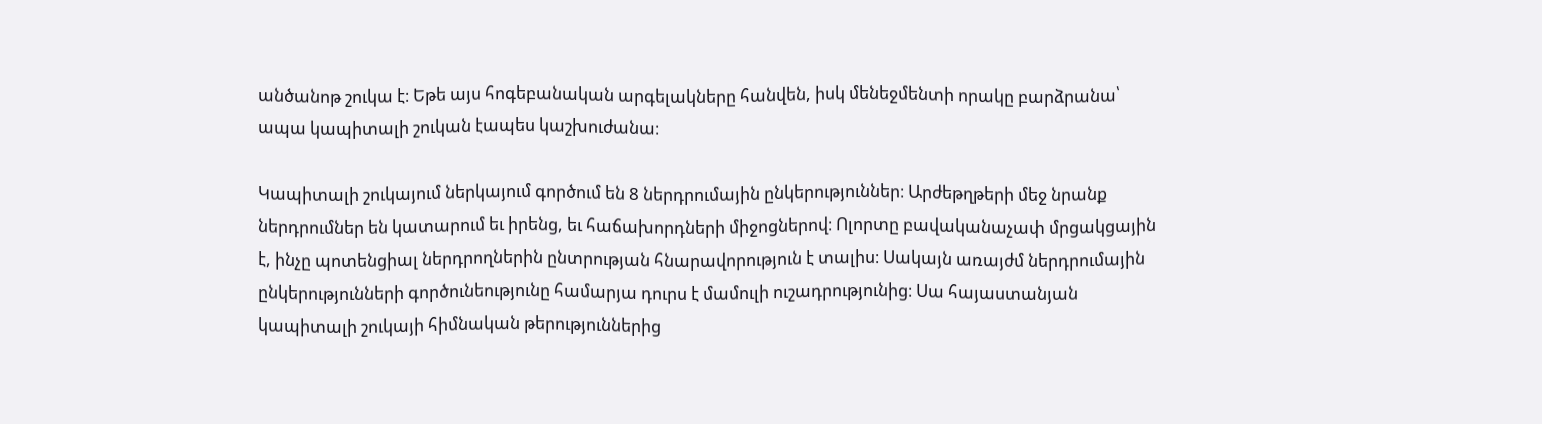անծանոթ շուկա է։ Եթե այս հոգեբանական արգելակները հանվեն, իսկ մենեջմենտի որակը բարձրանա՝ ապա կապիտալի շուկան էապես կաշխուժանա։

Կապիտալի շուկայում ներկայում գործում են 8 ներդրումային ընկերություններ։ Արժեթղթերի մեջ նրանք ներդրումներ են կատարում եւ իրենց, եւ հաճախորդների միջոցներով։ Ոլորտը բավականաչափ մրցակցային է, ինչը պոտենցիալ ներդրողներին ընտրության հնարավորություն է տալիս։ Սակայն առայժմ ներդրումային ընկերությունների գործունեությունը համարյա դուրս է մամուլի ուշադրությունից։ Սա հայաստանյան կապիտալի շուկայի հիմնական թերություններից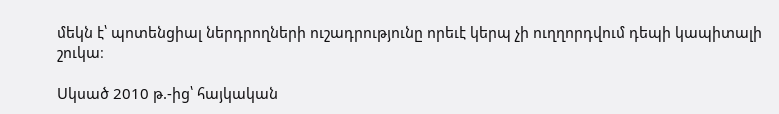մեկն է՝ պոտենցիալ ներդրողների ուշադրությունը որեւէ կերպ չի ուղղորդվում դեպի կապիտալի շուկա։

Սկսած 2010 թ.-ից՝ հայկական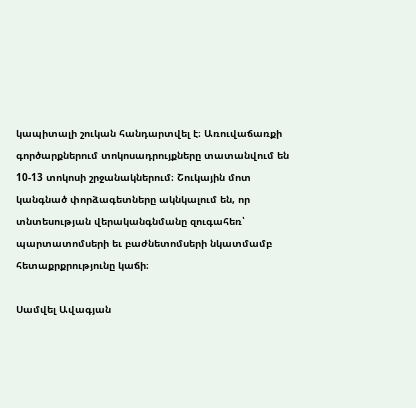կապիտալի շուկան հանդարտվել է։ Առուվաճառքի գործարքներում տոկոսադրույքները տատանվում են 10-13 տոկոսի շրջանակներում։ Շուկային մոտ կանգնած փորձագետները ակնկալում են, որ տնտեսության վերականգնմանը զուգահեռ՝ պարտատոմսերի եւ բաժնետոմսերի նկատմամբ հետաքրքրությունը կաճի։

Սամվել Ավագյան